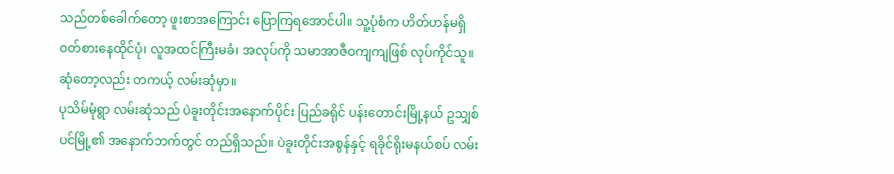သည်တစ်ခေါက်တော့ ဖူးစာအကြောင်း ပြောကြရအောင်ပါ။ သူ့ပုံစံက ဟိတ်ဟန်မရှိ ဝတ်စားနေထိုင်ပုံ၊ လူအထင်ကြီးမခံ၊ အလုပ်ကို သမာအာဇီဝကျကျဖြစ် လုပ်ကိုင်သူ။ ဆုံတော့လည်း တကယ့် လမ်းဆုံမှာ။
ပုသိမ်မုံရွာ လမ်းဆုံသည် ပဲခူးတိုင်းအနောက်ပိုင်း ပြည်ခရိုင် ပန်းတောင်းမြို့နယ် ဥသျှစ်ပင်မြို့၏ အနောက်ဘက်တွင် တည်ရှိသည်။ ပဲခူးတိုင်းအစွန်နှင့် ရခိုင်ရိုးမနယ်စပ် လမ်း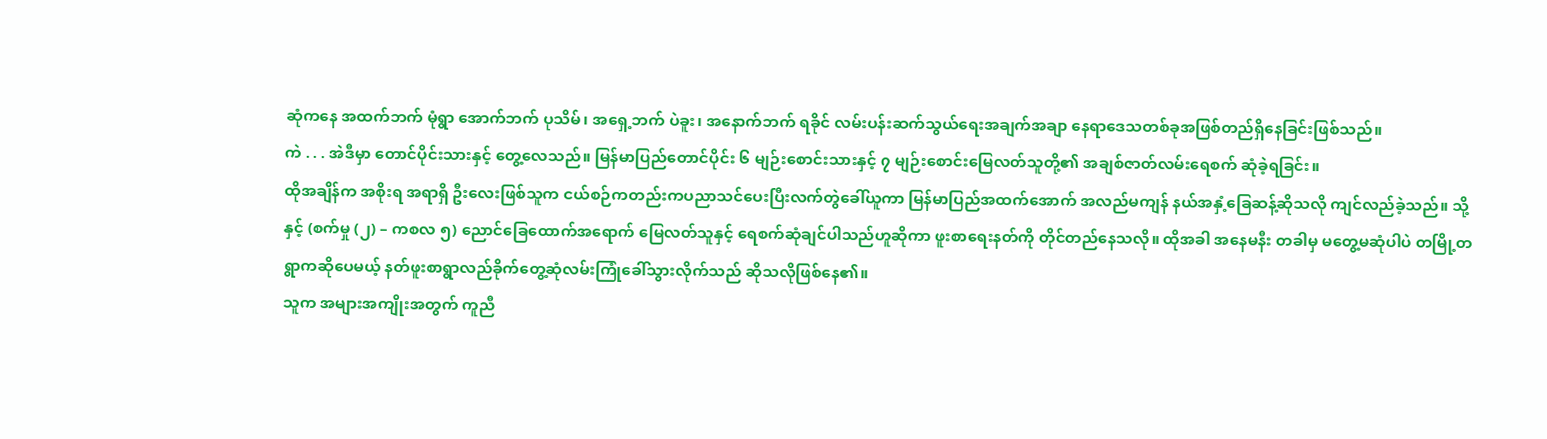ဆုံကနေ အထက်ဘက် မုံရွာ အောက်ဘက် ပုသိမ်၊ အရှေ့ဘက် ပဲခူး၊ အနောက်ဘက် ရခိုင် လမ်းပန်းဆက်သွယ်ရေးအချက်အချာ နေရာဒေသတစ်ခုအဖြစ်တည်ရှိနေခြင်းဖြစ်သည်။
ကဲ . . . အဲဒီမှာ တောင်ပိုင်းသားနှင့် တွေ့လေသည်။ မြန်မာပြည်တောင်ပိုင်း ၆ မျဉ်းစောင်းသားနှင့် ၇ မျဉ်းစောင်းမြေလတ်သူတို့၏ အချစ်ဇာတ်လမ်းရေစက် ဆုံခဲ့ရခြင်း။
ထိုအချိန်က အစိုးရ အရာရှိ ဦးလေးဖြစ်သူက ငယ်စဉ်ကတည်းကပညာသင်ပေးပြီးလက်တွဲခေါ်ယူကာ မြန်မာပြည်အထက်အောက် အလည်မကျန် နယ်အနှံ့ခြေဆန့်ဆိုသလို ကျင်လည်ခဲ့သည်။ သို့နှင့် (စက်မှု (၂) – ကစလ ၅) ညောင်ခြေထောက်အရောက် မြေလတ်သူနှင့် ရေစက်ဆုံချင်ပါသည်ဟူဆိုကာ ဖူးစာရေးနတ်ကို တိုင်တည်နေသလို။ ထိုအခါ အနေမနီး တခါမှ မတွေ့မဆုံပါပဲ တမြို့တရွာကဆိုပေမယ့် နတ်ဖူးစာရွာလည်ခိုက်တွေ့ဆုံလမ်းကြုံခေါ်သွားလိုက်သည် ဆိုသလိုဖြစ်နေ၏။
သူက အများအကျိုးအတွက် ကူညီ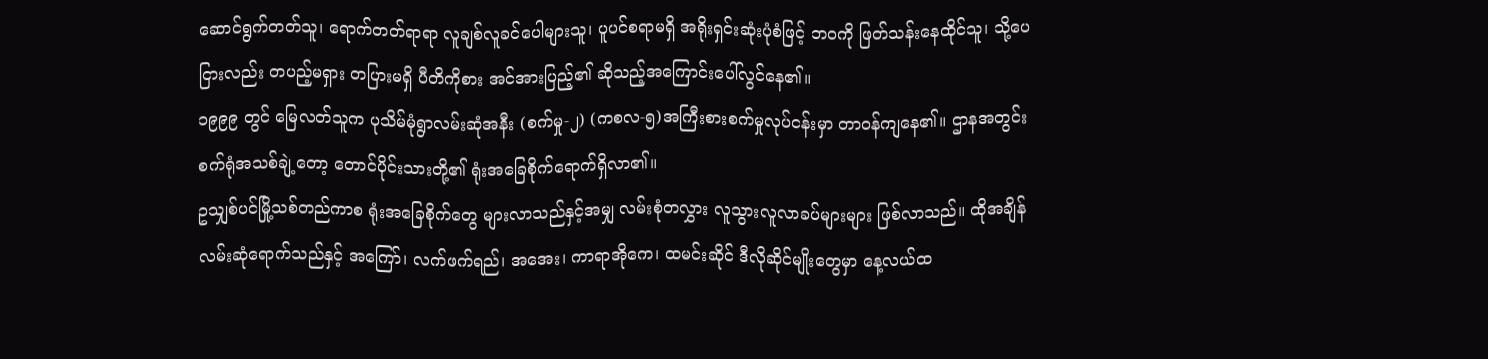ဆောင်ရွက်တတ်သူ၊ ရောက်တတ်ရာရာ လူချစ်လူခင်ပေါများသူ၊ ပူပင်စရာမရှိ အရိုးရှင်းဆုံးပုံစံဖြင့် ဘဝကို ဖြတ်သန်းနေထိုင်သူ၊ သို့ပေငြားလည်း တပည့်မရှား တပြားမရှိ ပီတိကိုစား အင်အားပြည့်၏ ဆိုသည့်အကြောင်းပေါ်လွင်နေ၏။
၁၉၉၉ တွင် မြေလတ်သူက ပုသိမ်မုံရွာလမ်းဆုံအနီး (စက်မှု-၂) (ကစလ-၅)အကြီးစားစက်မှုလုပ်ငန်းမှာ တာဝန်ကျနေ၏။ ဌာနအတွင်း စက်ရုံအသစ်ချဲ့တော့ တောင်ပိုင်းသားတို့၏ ရုံးအခြေစိုက်ရောက်ရှိလာ၏။
ဥသျှစ်ပင်မြို့သစ်တည်ကာစ ရုံးအခြေစိုက်တွေ များလာသည်နှင့်အမျှ လမ်းစုံတလွှား လူသွားလူလာခပ်များများ ဖြစ်လာသည်။ ထိုအချိန် လမ်းဆုံရောက်သည်နှင့် အကြော်၊ လက်ဖက်ရည်၊ အအေး၊ ကာရာအိုကေ၊ ထမင်းဆိုင် ဒီလိုဆိုင်မျိုးတွေမှာ နေ့လယ်ထ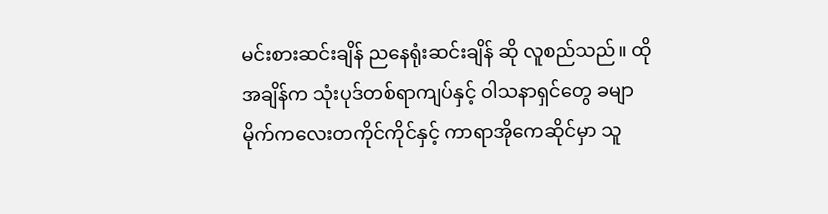မင်းစားဆင်းချိန် ညနေရုံးဆင်းချိန် ဆို လူစည်သည်။ ထိုအချိန်က သုံးပုဒ်တစ်ရာကျပ်နှင့် ဝါသနာရှင်တွေ ခမျာ မိုက်ကလေးတကိုင်ကိုင်နှင့် ကာရာအိုကေဆိုင်မှာ သူ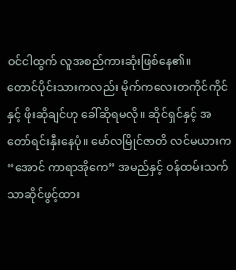ဝင်ငါထွက် လူအစည်ကားဆုံးဖြစ်နေ၏။
တောင်ပိုင်းသားကလည်း မိုက်ကလေးတကိုင်ကိုင်နှင့် ဖိုးဆိုချင်ဟု ခေါ်ဆိုရမလို။ ဆိုင်ရှင်နှင့် အတော်ရင်းနှီးနေပုံ။ မော်လမြိုင်ဇာတိ လင်မယားက “အောင် ကာရာအိုကေ” အမည်နှင့် ဝန်ထမ်းသက်သာဆိုင်ဖွင့်ထား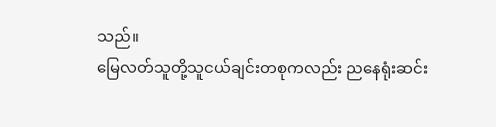သည်။
မြေလတ်သူတို့သူငယ်ချင်းတစုကလည်း ညနေရုံးဆင်း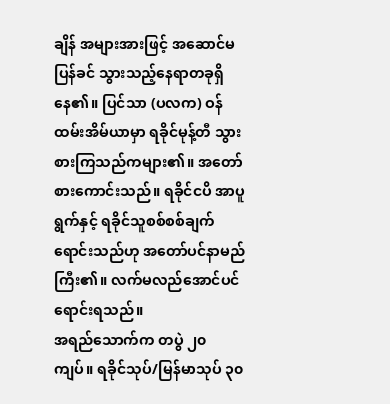ချိန် အများအားဖြင့် အဆောင်မပြန်ခင် သွားသည့်နေရာတခုရှိနေ၏။ ပြင်သာ (ပလက) ဝန်ထမ်းအိမ်ယာမှာ ရခိုင်မုန့်တီ သွားစားကြသည်ကများ၏။ အတော်စားကောင်းသည်။ ရခိုင်ငပိ အာပူရွက်နှင့် ရခိုင်သူစစ်စစ်ချက်ရောင်းသည်ဟု အတော်ပင်နာမည်ကြီး၏။ လက်မလည်အောင်ပင်ရောင်းရသည်။
အရည်သောက်က တပွဲ ၂၀ ကျပ်။ ရခိုင်သုပ်/မြန်မာသုပ် ၃၀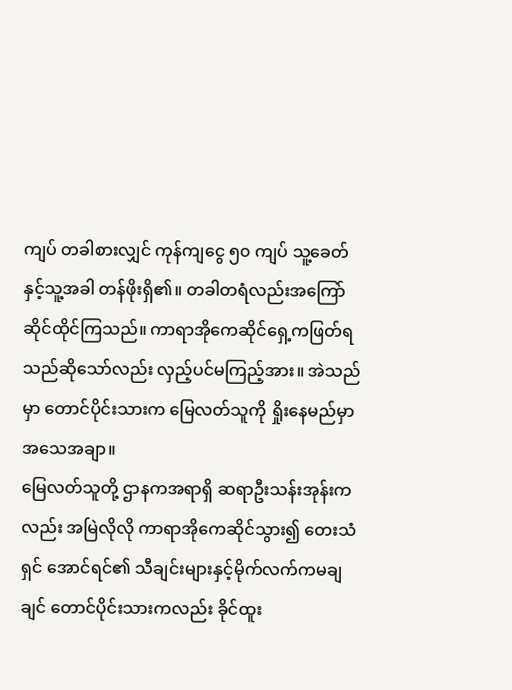ကျပ် တခါစားလျှင် ကုန်ကျငွေ ၅၀ ကျပ် သူ့ခေတ်နှင့်သူ့အခါ တန်ဖိုးရှိ၏။ တခါတရံလည်းအကြော်ဆိုင်ထိုင်ကြသည်။ ကာရာအိုကေဆိုင်ရှေ့ကဖြတ်ရသည်ဆိုသော်လည်း လှည့်ပင်မကြည့်အား။ အဲသည်မှာ တောင်ပိုင်းသားက မြေလတ်သူကို ရှိုးနေမည်မှာအသေအချာ။
မြေလတ်သူတို့ ဌာနကအရာရှိ ဆရာဦးသန်းအုန်းကလည်း အမြဲလိုလို ကာရာအိုကေဆိုင်သွား၍ တေးသံရှင် အောင်ရင်၏ သီချင်းများနှင့်မိုက်လက်ကမချချင် တောင်ပိုင်းသားကလည်း ခိုင်ထူး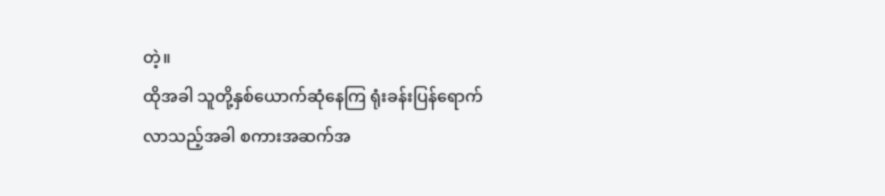တဲ့။
ထိုအခါ သူတို့နှစ်ယောက်ဆုံနေကြ ရုံးခန်းပြန်ရောက်လာသည့်အခါ စကားအဆက်အ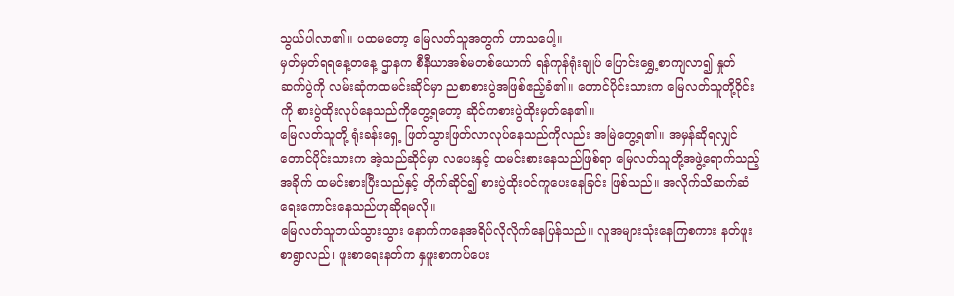သွယ်ပါလာ၏။ ပထမတော့ မြေလတ်သူအတွက် ဟာသပေါ့။
မှတ်မှတ်ရရနေ့တနေ့ ဌာနက စီနီယာအစ်မတစ်ယောက် ရန်ကုန်ရုံးချုပ် ပြောင်းရွှေ့စာကျလာ၍ နှုတ်ဆက်ပွဲကို လမ်းဆုံကထမင်းဆိုင်မှာ ညစာစားပွဲအဖြစ်ဧည့်ခံ၏။ တောင်ပိုင်းသားက မြေလတ်သူတို့ဝိုင်းကို စားပွဲထိုးလုပ်နေသည်ကိုတွေ့ရတော့ ဆိုင်ကစားပွဲထိုးမှတ်နေ၏။
မြေလတ်သူတို့ ရုံးခန်းရှေ့ ဖြတ်သွားဖြတ်လာလုပ်နေသည်ကိုလည်း အမြဲတွေ့ရ၏။ အမှန်ဆိုရလျှင် တောင်ပိုင်းသားက အဲ့သည်ဆိုင်မှာ လပေးနှင့် ထမင်းစားနေသည်ဖြစ်ရာ မြေလတ်သူတို့အဖွဲ့ရောက်သည့်အခိုက် ထမင်းစားပြီးသည်နှင့် တိုက်ဆိုင်၍ စားပွဲထိုးဝင်ကူပေးနေခြင်း ဖြစ်သည်။ အလိုက်သိဆက်ဆံရေးကောင်းနေသည်ဟုဆိုရမလို။
မြေလတ်သူဘယ်သွားသွား နောက်ကနေအရိပ်လိုလိုက်နေပြန်သည်။ လူအများသုံးနေကြစကား နတ်ဖူးစာရွာလည်၊ ဖူးစာရေးနတ်က နှဖူးစာကပ်ပေး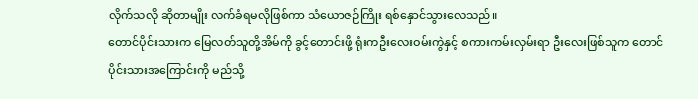လိုက်သလို ဆိုတာမျိုး လက်ခံရမလိုဖြစ်ကာ သံယောဇဉ်ကြိုး ရစ်နှောင်သွားလေသည်။
တောင်ပိုင်းသားက မြေလတ်သူတို့အိမ်ကို ခွင့်တောင်းဖို့ ရုံးကဦးလေးဝမ်းကွဲနှင့် စကားကမ်းလှမ်းရာ ဦးလေးဖြစ်သူက တောင်ပိုင်းသားအကြောင်းကို မည်သို့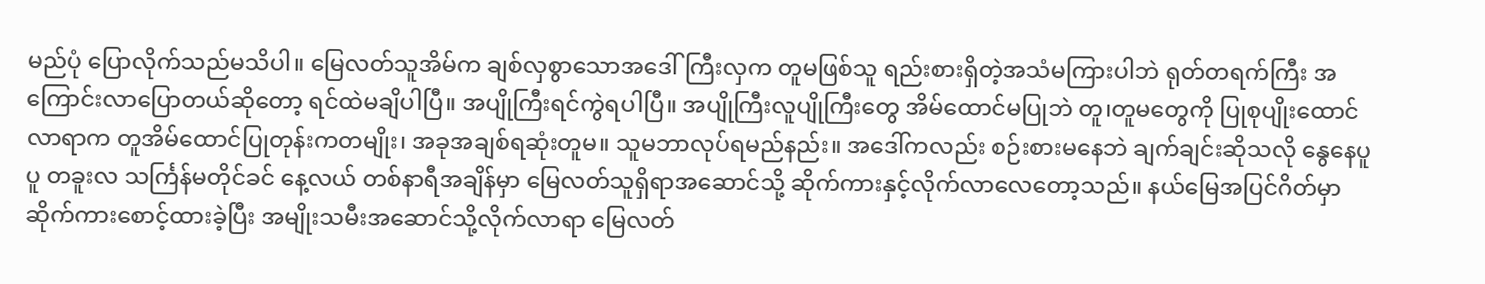မည်ပုံ ပြောလိုက်သည်မသိပါ။ မြေလတ်သူအိမ်က ချစ်လှစွာသောအဒေါ်ကြီးလှက တူမဖြစ်သူ ရည်းစားရှိတဲ့အသံမကြားပါဘဲ ရုတ်တရက်ကြီး အကြောင်းလာပြောတယ်ဆိုတော့ ရင်ထဲမချိပါပြီ။ အပျိုကြီးရင်ကွဲရပါပြီ။ အပျိုကြီးလူပျိုကြီးတွေ အိမ်ထောင်မပြုဘဲ တူ၊တူမတွေကို ပြုစုပျိုးထောင်လာရာက တူအိမ်ထောင်ပြုတုန်းကတမျိုး၊ အခုအချစ်ရဆုံးတူမ။ သူမဘာလုပ်ရမည်နည်း။ အဒေါ်ကလည်း စဉ်းစားမနေဘဲ ချက်ချင်းဆိုသလို နွေနေပူပူ တခူးလ သင်္ကြန်မတိုင်ခင် နေ့လယ် တစ်နာရီအချိန်မှာ မြေလတ်သူရှိရာအဆောင်သို့ ဆိုက်ကားနှင့်လိုက်လာလေတော့သည်။ နယ်မြေအပြင်ဂိတ်မှာ ဆိုက်ကားစောင့်ထားခဲ့ပြီး အမျိုးသမီးအဆောင်သို့လိုက်လာရာ မြေလတ်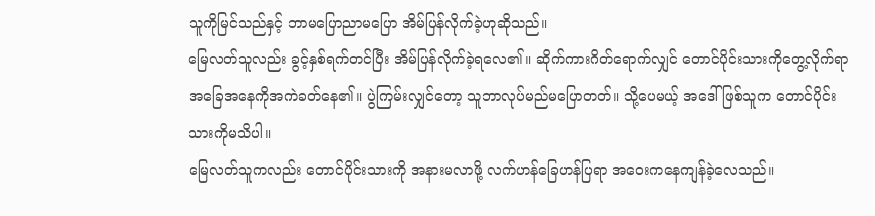သူကိုမြင်သည်နှင့် ဘာမပြောညာမပြော အိမ်ပြန်လိုက်ခဲ့ဟုဆိုသည်။
မြေလတ်သူလည်း ခွင့်နှစ်ရက်တင်ပြီး အိမ်ပြန်လိုက်ခဲ့ရလေ၏။ ဆိုက်ကားဂိတ်ရောက်လျှင် တောင်ပိုင်းသားကိုတွေ့လိုက်ရာ အခြေအနေကိုအကဲခတ်နေ၏။ ပွဲကြမ်းလျှင်တော့ သူဘာလုပ်မည်မပြောတတ်။ သို့ပေမယ့် အဒေါ်ဖြစ်သူက တောင်ပိုင်းသားကိုမသိပါ။
မြေလတ်သူကလည်း တောင်ပိုင်းသားကို အနားမလာဖို့ လက်ဟန်ခြေဟန်ပြရာ အဝေးကနေကျန်ခဲ့လေသည်။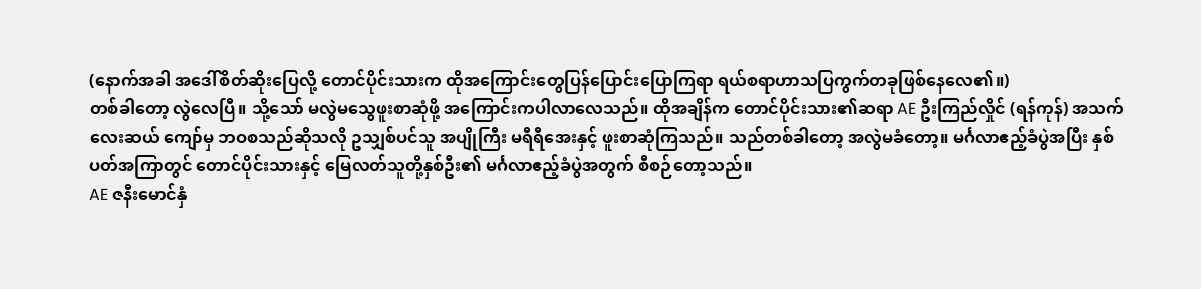(နောက်အခါ အဒေါ်စိတ်ဆိုးပြေလို့ တောင်ပိုင်းသားက ထိုအကြောင်းတွေပြန်ပြောင်းပြောကြရာ ရယ်စရာဟာသပြကွက်တခုဖြစ်နေလေ၏။)
တစ်ခါတော့ လွဲလေပြီ။ သို့သော် မလွဲမသွေဖူးစာဆုံဖို့ အကြောင်းကပါလာလေသည်။ ထိုအချိန်က တောင်ပိုင်းသား၏ဆရာ AE ဦးကြည်လှိုင် (ရန်ကုန်) အသက်လေးဆယ် ကျော်မှ ဘဝစသည်ဆိုသလို ဥသျှစ်ပင်သူ အပျိုကြီး မရီရီအေးနှင့် ဖူးစာဆုံကြသည်။ သည်တစ်ခါတော့ အလွဲမခံတော့။ မင်္ဂလာဧည့်ခံပွဲအပြီး နှစ်ပတ်အကြာတွင် တောင်ပိုင်းသားနှင့် မြေလတ်သူတို့နှစ်ဦး၏ မင်္ဂလာဧည့်ခံပွဲအတွက် စီစဉ်တော့သည်။
AE ဇနီးမောင်နှံ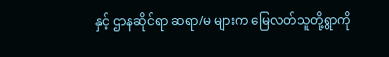နှင့် ဌာနဆိုင်ရာ ဆရာ/မ များက မြေလတ်သူတို့ရွာကို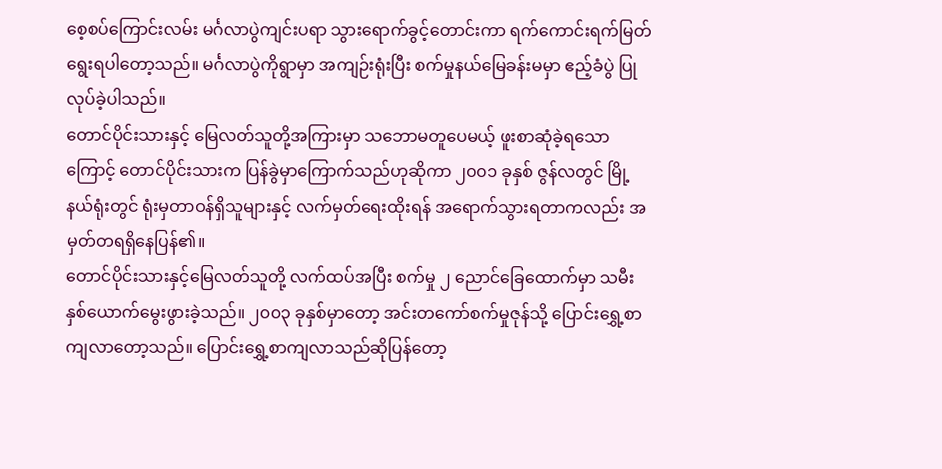စေ့စပ်ကြောင်းလမ်း မင်္ဂလာပွဲကျင်းပရာ သွားရောက်ခွင့်တောင်းကာ ရက်ကောင်းရက်မြတ်ရွေးရပါတော့သည်။ မင်္ဂလာပွဲကိုရွာမှာ အကျဉ်းရုံးပြီး စက်မှုနယ်မြေခန်းမမှာ ဧည့်ခံပွဲ ပြုလုပ်ခဲ့ပါသည်။
တောင်ပိုင်းသားနှင့် မြေလတ်သူတို့အကြားမှာ သဘောမတူပေမယ့် ဖူးစာဆုံခဲ့ရသောကြောင့် တောင်ပိုင်းသားက ပြန်ခွဲမှာကြောက်သည်ဟုဆိုကာ ၂၀၀၁ ခုနှစ် ဇွန်လတွင် မြို့နယ်ရုံးတွင် ရုံးမှတာဝန်ရှိသူများနှင့် လက်မှတ်ရေးထိုးရန် အရောက်သွားရတာကလည်း အမှတ်တရရှိနေပြန်၏။
တောင်ပိုင်းသားနှင့်မြေလတ်သူတို့ လက်ထပ်အပြီး စက်မှု ၂ ညောင်ခြေထောက်မှာ သမီးနှစ်ယောက်မွေးဖွားခဲ့သည်။ ၂၀၀၃ ခုနှစ်မှာတော့ အင်းတကော်စက်မှုဇုန်သို့ ပြောင်းရွှေ့စာကျလာတော့သည်။ ပြောင်းရွှေ့စာကျလာသည်ဆိုပြန်တော့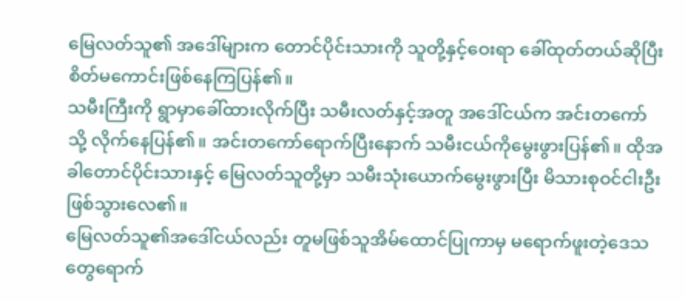မြေလတ်သူ၏ အဒေါ်များက တောင်ပိုင်းသားကို သူတို့နှင့်ဝေးရာ ခေါ်ထုတ်တယ်ဆိုပြီး စိတ်မကောင်းဖြစ်နေကြပြန်၏။
သမီးကြီးကို ရွာမှာခေါ်ထားလိုက်ပြီး သမီးလတ်နှင့်အတူ အဒေါ်ငယ်က အင်းတကော်သို့ လိုက်နေပြန်၏။ အင်းတကော်ရောက်ပြီးနောက် သမီးငယ်ကိုမွေးဖွားပြန်၏။ ထိုအခါတောင်ပိုင်းသားနှင့် မြေလတ်သူတို့မှာ သမီးသုံးယောက်မွေးဖွားပြီး မိသားစုဝင်ငါးဦး ဖြစ်သွားလေ၏။
မြေလတ်သူ၏အဒေါ်ငယ်လည်း တူမဖြစ်သူအိမ်ထောင်ပြုကာမှ မရောက်ဖူးတဲ့ဒေသတွေရောက်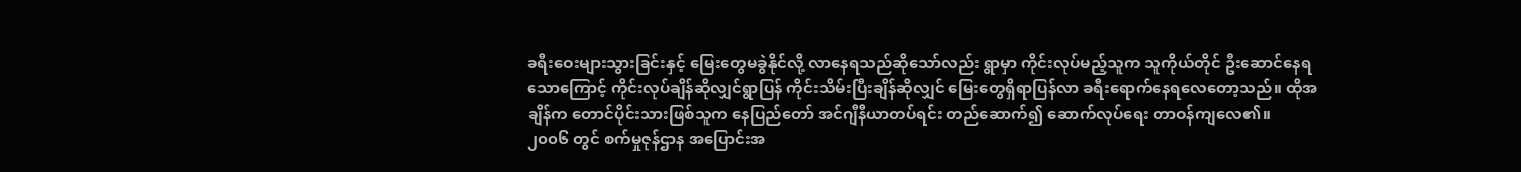ခရီးဝေးများသွားခြင်းနှင့် မြေးတွေမခွဲနိုင်လို့ လာနေရသည်ဆိုသော်လည်း ရွာမှာ ကိုင်းလုပ်မည့်သူက သူကိုယ်တိုင် ဦးဆောင်နေရသောကြောင့် ကိုင်းလုပ်ချိန်ဆိုလျှင်ရွာပြန် ကိုင်းသိမ်းပြီးချိန်ဆိုလျှင် မြေးတွေရှိရာပြန်လာ ခရီးရောက်နေရလေတော့သည်။ ထိုအချိန်က တောင်ပိုင်းသားဖြစ်သူက နေပြည်တော် အင်ဂျီနီယာတပ်ရင်း တည်ဆောက်၍ ဆောက်လုပ်ရေး တာဝန်ကျလေ၏။
၂၀၀၆ တွင် စက်မှုဇုန်ဌာန အပြောင်းအ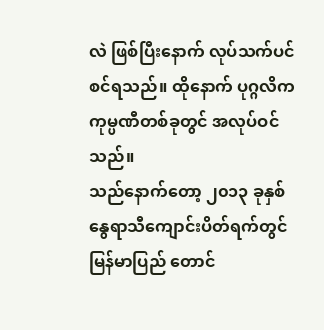လဲ ဖြစ်ပြီးနောက် လုပ်သက်ပင်စင်ရသည်။ ထိုနောက် ပုဂ္ဂလိက ကုမ္ပဏီတစ်ခုတွင် အလုပ်ဝင်သည်။
သည်နောက်တော့ ၂၀၁၃ ခုနှစ် နွေရာသီကျောင်းပိတ်ရက်တွင် မြန်မာပြည် တောင်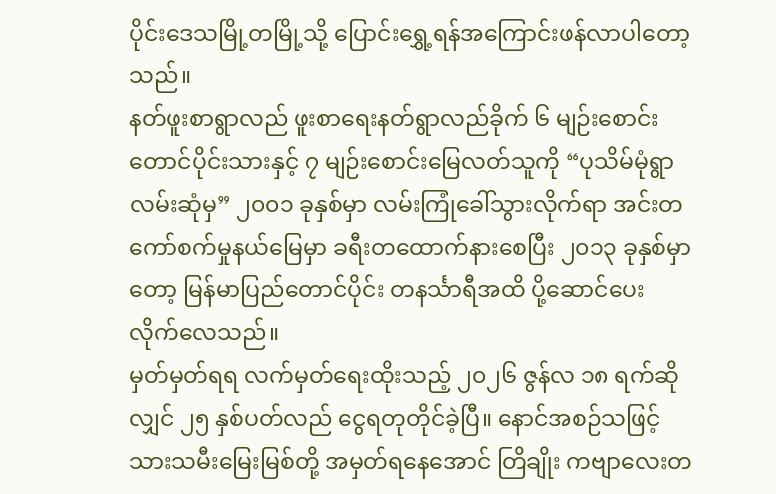ပိုင်းဒေသမြို့တမြို့သို့ ပြောင်းရွှေ့ရန်အကြောင်းဖန်လာပါတော့သည်။
နတ်ဖူးစာရွာလည် ဖူးစာရေးနတ်ရွာလည်ခိုက် ၆ မျဉ်းစောင်းတောင်ပိုင်းသားနှင့် ၇ မျဉ်းစောင်းမြေလတ်သူကို “ပုသိမ်မုံရွာလမ်းဆုံမှ” ၂၀၀၁ ခုနှစ်မှာ လမ်းကြုံခေါ်သွားလိုက်ရာ အင်းတကော်စက်မှုနယ်မြေမှာ ခရီးတထောက်နားစေပြီး ၂၀၁၃ ခုနှစ်မှာတော့ မြန်မာပြည်တောင်ပိုင်း တနင်္သာရီအထိ ပို့ဆောင်ပေးလိုက်လေသည်။
မှတ်မှတ်ရရ လက်မှတ်ရေးထိုးသည့် ၂၀၂၆ ဇွန်လ ၁၈ ရက်ဆိုလျှင် ၂၅ နှစ်ပတ်လည် ငွေရတုတိုင်ခဲ့ပြီ။ နောင်အစဉ်သဖြင့် သားသမီးမြေးမြစ်တို့ အမှတ်ရနေအောင် တြိချိုး ကဗျာလေးတ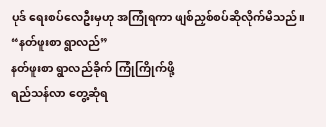ပုဒ် ရေးစပ်လေဦးမှဟု အကြုံရကာ ဖျစ်ညှစ်စပ်ဆိုလိုက်မိသည်။
“နတ်ဖူးစာ ရွာလည်”
နတ်ဖူးစာ ရွာလည်ခိုက် ကြုံကြိုက်ဖို့
ရည်သန်လာ တွေ့ဆုံရ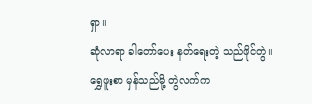ရှာ။
ဆုံလာရာ ခါတော်ပေး နတ်ရေးတဲ့ သည်ဖိုင်တွဲ။
ရွှေဖူးစာ မှန်သည်မို့ တွဲလက်က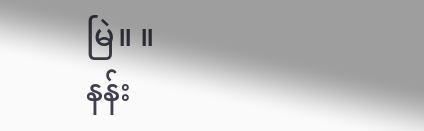မြဲ။ ။
နန်း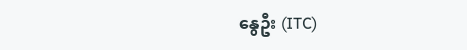နွေဦး (ITC)